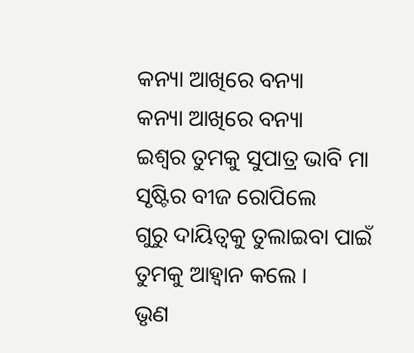କନ୍ୟା ଆଖିରେ ବନ୍ୟା
କନ୍ୟା ଆଖିରେ ବନ୍ୟା
ଇଶ୍ଵର ତୁମକୁ ସୁପାତ୍ର ଭାବି ମା
ସୃଷ୍ଟିର ବୀଜ ରୋପିଲେ
ଗୁରୁ ଦାୟିତ୍ଵକୁ ତୁଲାଇବା ପାଇଁ
ତୁମକୁ ଆହ୍ବାନ କଲେ ।
ଭୃଣ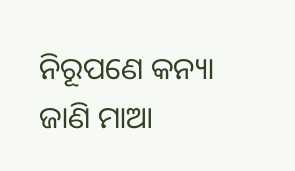ନିରୂପଣେ କନ୍ୟା ଜାଣି ମାଆ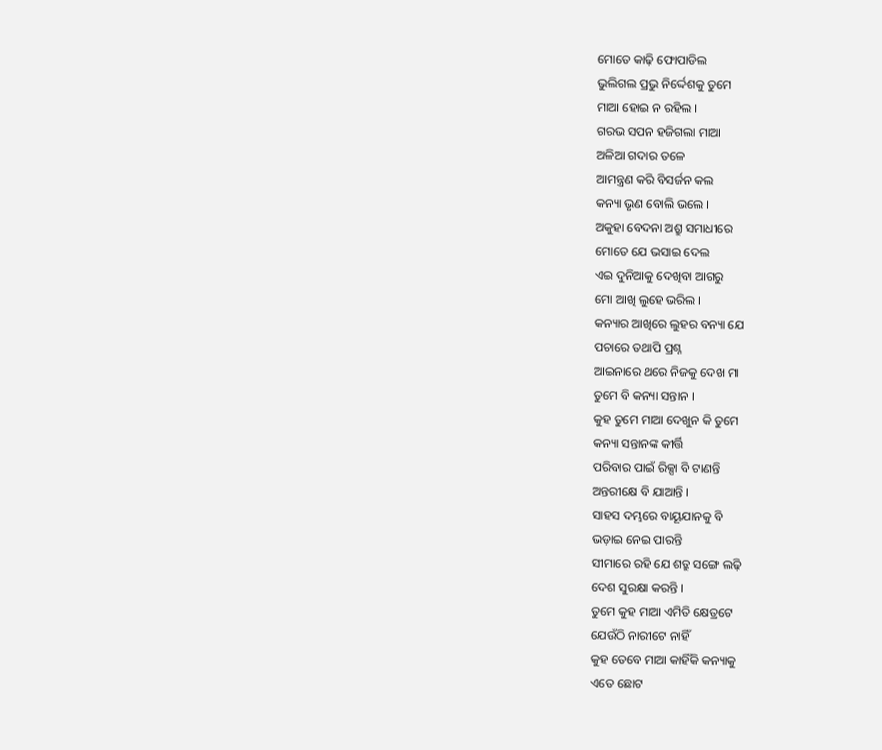ମୋତେ କାଢ଼ି ଫୋପାଡିଲ
ଭୁଲିଗଲ ପ୍ରଭୁ ନିର୍ଦ୍ଦେଶକୁ ତୁମେ
ମାଆ ହୋଇ ନ ରହିଲ ।
ଗରଭ ସପନ ହଜିଗଲା ମାଆ
ଅଳିଆ ଗଦାର ତଳେ
ଆମନ୍ତ୍ରଣ କରି ବିସର୍ଜନ କଲ
କନ୍ୟା ଭୃଣ ବୋଲି ଭଲେ ।
ଅକୁହା ବେଦନା ଅଶ୍ରୁ ସମାଧୀରେ
ମୋତେ ଯେ ଭସାଇ ଦେଲ
ଏଇ ଦୁନିଆକୁ ଦେଖିବା ଆଗରୁ
ମୋ ଆଖି ଲୁହେ ଭରିଲ ।
କନ୍ୟାର ଆଖିରେ ଲୁହର ବନ୍ୟା ଯେ
ପଚାରେ ତଥାପି ପ୍ରଶ୍ନ
ଆଇନାରେ ଥରେ ନିଜକୁ ଦେଖ ମା
ତୁମେ ବି କନ୍ୟା ସନ୍ତାନ ।
କୁହ ତୁମେ ମାଆ ଦେଖୁନ କି ତୁମେ
କନ୍ୟା ସନ୍ତାନଙ୍କ କୀର୍ତ୍ତି
ପରିବାର ପାଇଁ ରିକ୍ସା ବି ଟାଣନ୍ତି
ଅନ୍ତରୀକ୍ଷେ ବି ଯାଆନ୍ତି ।
ସାହସ ଦମ୍ଭରେ ବାୟୂଯାନକୁ ବି
ଭଡ଼ାଇ ନେଇ ପାରନ୍ତି
ସୀମାରେ ରହି ଯେ ଶତ୍ରୁ ସଙ୍ଗେ ଲଢ଼ି
ଦେଶ ସୁରକ୍ଷା କରନ୍ତି ।
ତୁମେ କୁହ ମାଆ ଏମିତି କ୍ଷେତ୍ରଟେ
ଯେଉଁଠି ନାରୀଟେ ନାହିଁ
କୁହ ତେବେ ମାଆ କାହିଁକି କନ୍ୟାକୁ
ଏତେ ଛୋଟ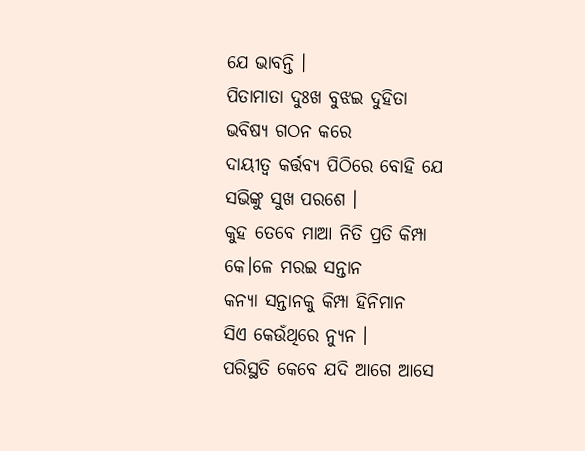ଯେ ଭାବନ୍ତି ।
ପିତାମାତା ଦୁଃଖ ବୁଝଇ ଦୁହିତା
ଭବିଷ୍ୟ ଗଠନ କରେ
ଦାୟୀତ୍ଵ କର୍ତ୍ତବ୍ୟ ପିଠିରେ ବୋହି ଯେ
ସଭିଙ୍କୁ ସୁଖ ପରଶେ ।
କୁହ ତେବେ ମାଆ ନିତି ପ୍ରତି କିମ୍ପା
କେ।ଳେ ମରଇ ସନ୍ତାନ
କନ୍ୟା ସନ୍ତାନକୁ କିମ୍ପା ହିନିମାନ
ସିଏ କେଉଁଥିରେ ନ୍ୟୁନ ।
ପରିସ୍ଥତି କେବେ ଯଦି ଆଗେ ଆସେ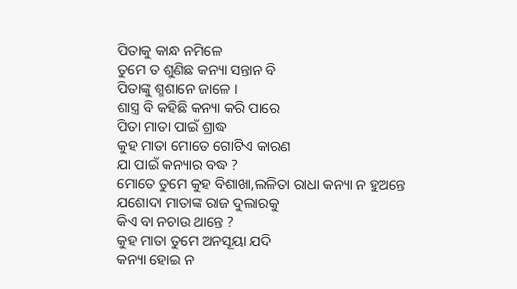ପିତାକୁ କାନ୍ଧ ନମିଳେ
ତୁମେ ତ ଶୁଣିଛ କନ୍ୟା ସନ୍ତାନ ବି
ପିତାଙ୍କୁ ଶ୍ମଶାନେ ଜାଳେ ।
ଶାସ୍ତ୍ର ବି କହିଛି କନ୍ୟା କରି ପାରେ
ପିତା ମାତା ପାଇଁ ଶ୍ରାଦ୍ଧ
କୁହ ମାତା ମୋତେ ଗୋଟିଏ କାରଣ
ଯା ପାଇଁ କନ୍ୟାର ବଦ୍ଧ ?
ମୋତେ ତୁମେ କୁହ ବିଶାଖା,ଲଳିତା ରାଧା କନ୍ୟା ନ ହୁଅନ୍ତେ
ଯଶୋଦା ମାତାଙ୍କ ରାଜ ଦୁଲାରକୁ
କିଏ ବା ନଚାଉ ଥାନ୍ତେ ?
କୁହ ମାତା ତୁମେ ଅନସୂୟା ଯଦି
କନ୍ୟା ହୋଇ ନ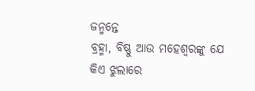ଜନ୍ମନ୍ତେ
ବ୍ରହ୍ମା, ବିଷ୍ଣୁ ଆଉ ମହେଶ୍ଵରଙ୍କୁ ଯେ
କିଏ ଝୁଲାରେ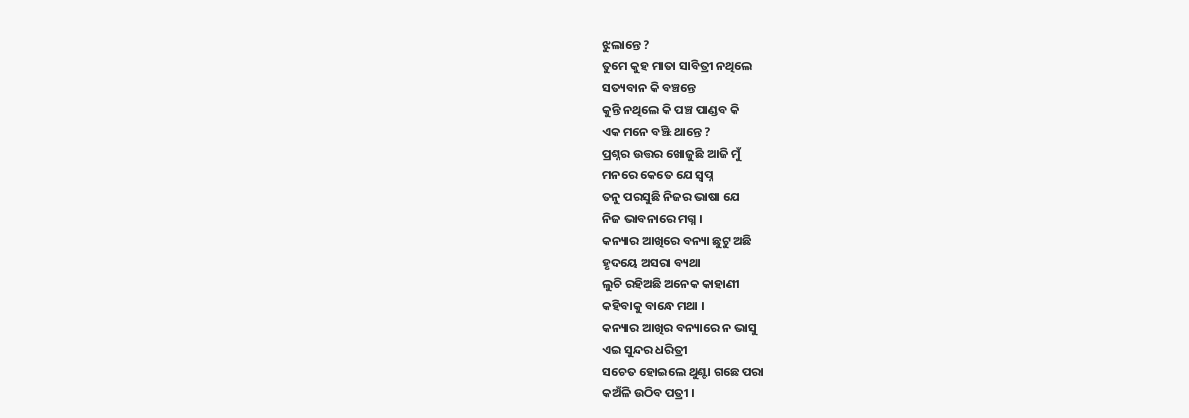ଝୁଲାନ୍ତେ ?
ତୁମେ କୁହ ମାତା ସାବିତ୍ରୀ ନଥିଲେ
ସତ୍ୟବାନ କି ବଞ୍ଚନ୍ତେ
କୁନ୍ତି ନଥିଲେ କି ପଞ୍ଚ ପାଣ୍ଡବ କି
ଏକ ମନେ ବଞ୍ଝି ଥାନ୍ତେ ?
ପ୍ରଶ୍ନର ଉତ୍ତର ଖୋଜୁଛି ଆଜି ମୁଁ
ମନରେ କେତେ ଯେ ସ୍ଵପ୍ନ
ତନୁ ପରସୁଛି ନିଜର ଭାଷା ଯେ
ନିଜ ଭାବନାରେ ମଗ୍ନ ।
କନ୍ୟାର ଆଖିରେ ବନ୍ୟା ଛୁଟୁ ଅଛି
ହୃଦୟେ ଅସରା ବ୍ୟଥା
ଲୁଚି ରହିଅଛି ଅନେକ କାହାଣୀ
କହିବାକୁ ବାନ୍ଧେ ମଥା ।
କନ୍ୟାର ଆଖିର ବନ୍ୟାରେ ନ ଭାସୁ
ଏଇ ସୁନ୍ଦର ଧରିତ୍ରୀ
ସଚେତ ହୋଇଲେ ଥୁଣ୍ଟା ଗଛେ ପରା
କଅଁଳି ଉଠିବ ପତ୍ରୀ ।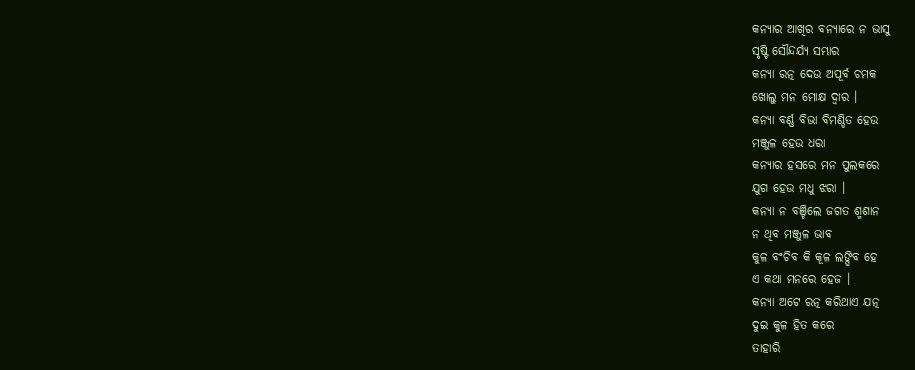କନ୍ୟାର ଆଖିର ବନ୍ୟାରେ ନ ଭାସୁ
ସୃଷ୍ଟି ସୌନ୍ଦର୍ଯ୍ୟ ସମ୍ଭାର
କନ୍ୟା ରତ୍ନ ଦେଉ ଅପୂର୍ବ ଚମକ
ଖୋଲୁ ମନ ମୋକ୍ଷ ଦ୍ଵାର ।
କନ୍ୟା ବର୍ଣ୍ଣ ବିଭା ବିମଣ୍ଡିତ ହେଉ
ମଞ୍ଜୁଳ ହେଉ ଧରା
କନ୍ୟାର ହସରେ ମନ ପୁଲକରେ
ଯୁଗ ହେଉ ମଧୁ ଝରା ।
କନ୍ୟା ନ ବଞ୍ଚିଲେ ଜଗତ ଶ୍ମଶାନ
ନ ଥିବ ମଞ୍ଜୁଳ ଭାବ
କୁଳ ବଂଚିବ କି କୂଳ ଲଙ୍ଘିବ ହେ
ଏ କଥା ମନରେ ହେଜ ।
କନ୍ୟା ଅଟେ ରତ୍ନ କରିଥାଏ ଯତ୍ନ
ଦୁଇ କୁଳ ହିତ କରେ
ତାହାରି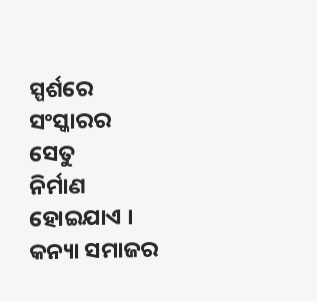ସ୍ପର୍ଶରେ ସଂସ୍କାରର ସେତୁ
ନିର୍ମାଣ ହୋଇଯାଏ ।
କନ୍ୟା ସମାଜର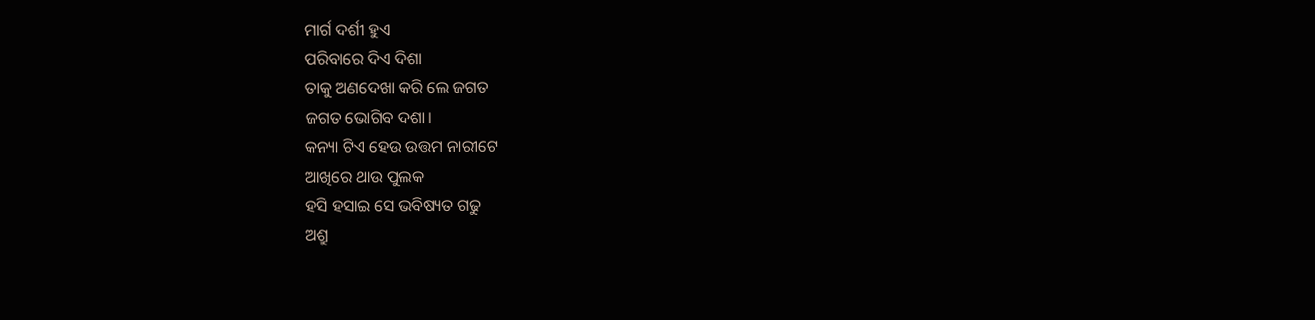ମାର୍ଗ ଦର୍ଶୀ ହୁଏ
ପରିବାରେ ଦିଏ ଦିଶା
ତାକୁ ଅଣଦେଖା କରି ଲେ ଜଗତ
ଜଗତ ଭୋଗିବ ଦଶା।
କନ୍ୟା ଟିଏ ହେଉ ଉତ୍ତମ ନାରୀଟେ
ଆଖିରେ ଥାଉ ପୁଲକ
ହସି ହସାଇ ସେ ଭବିଷ୍ୟତ ଗଢୁ
ଅଶ୍ରୁ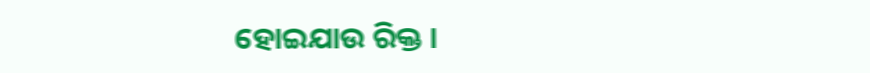ହୋଇଯାଉ ରିକ୍ତ ।